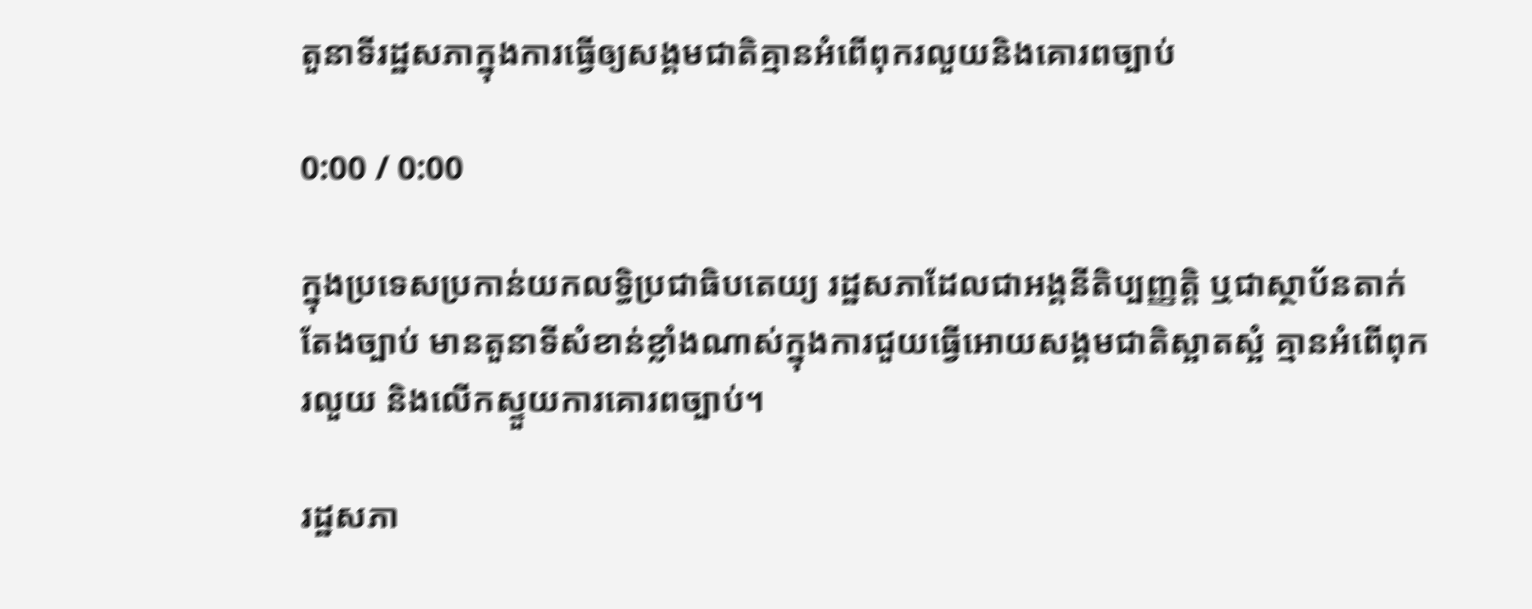តួនាទីរដ្ឋសភាក្នុងការធ្វើឲ្យសង្គមជាតិគ្មានអំពើពុករលួយនិងគោរពច្បាប់

0:00 / 0:00

ក្នុងប្រទេសប្រកាន់យកលទ្ធិប្រជាធិបតេយ្យ រដ្ឋសភាដែលជាអង្គនីតិប្បញ្ញត្តិ ឬជាស្ថាប័នតាក់តែងច្បាប់ មានតួនាទីសំខាន់ខ្លាំងណាស់ក្នុងការជួយធ្វើអោយសង្គមជាតិស្អាតស្អំ គ្មានអំពើពុករលួយ និងលើកស្ទួយការគោរពច្បាប់។

រដ្ឋសភា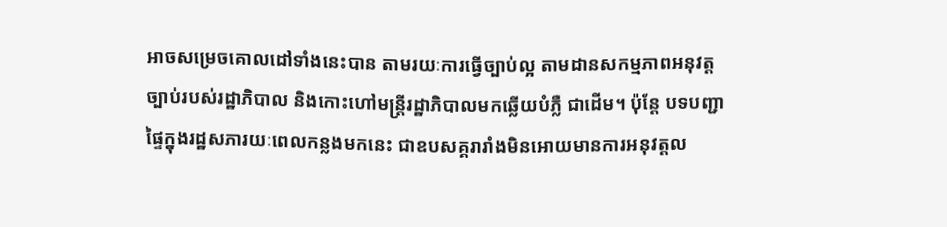អាចសម្រេចគោលដៅទាំងនេះបាន តាមរយៈការធ្វើច្បាប់ល្អ តាមដានសកម្មភាពអនុវត្តច្បាប់របស់រដ្ឋាភិបាល និងកោះហៅមន្ត្រីរដ្ឋាភិបាលមកឆ្លើយបំភ្លឺ ជាដើម។ ប៉ុន្តែ បទបញ្ជាផ្ទៃក្នុងរដ្ឋសភារយៈពេលកន្លងមកនេះ ជាឧបសគ្គរារាំងមិនអោយមានការអនុវត្តល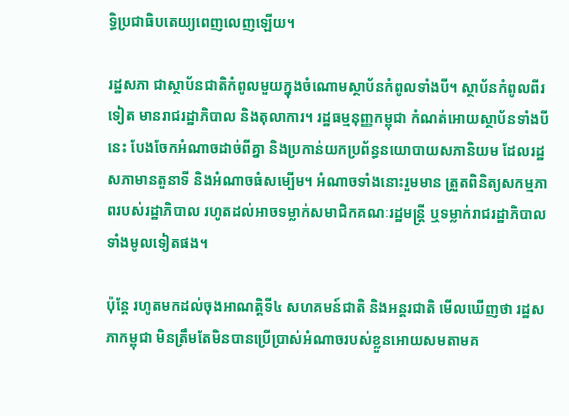ទ្ធិប្រជាធិបតេយ្យពេញលេញឡើយ។

រដ្ឋសភា ជាស្ថាប័នជាតិកំពូលមួយក្នុងចំណោមស្ថាប័នកំពូលទាំងបី។ ស្ថាប័នកំពូលពីរទៀត មានរាជរដ្ឋាភិបាល និងតុលាការ។ រដ្ឋធម្មនុញ្ញកម្ពុជា កំណត់អោយស្ថាប័នទាំងបីនេះ បែងចែកអំណាចដាច់ពីគ្នា និងប្រកាន់យកប្រព័ន្ធនយោបាយសភានិយម ដែលរដ្ឋសភាមានតួនាទី និងអំណាចធំសម្បើម។ អំណាចទាំងនោះរួមមាន ត្រួតពិនិត្យសកម្មភាពរបស់រដ្ឋាភិបាល រហូតដល់អាចទម្លាក់សមាជិកគណៈរដ្ឋមន្ត្រី ឬទម្លាក់រាជរដ្ឋាភិបាលទាំងមូលទៀតផង។

ប៉ុន្តែ រហូតមកដល់ចុងអាណត្តិទី៤ សហគមន៍ជាតិ និងអន្តរជាតិ មើលឃើញថា រដ្ឋសភាកម្ពុជា មិនត្រឹមតែមិនបានប្រើប្រាស់អំណាចរបស់ខ្លួនអោយសមតាមគ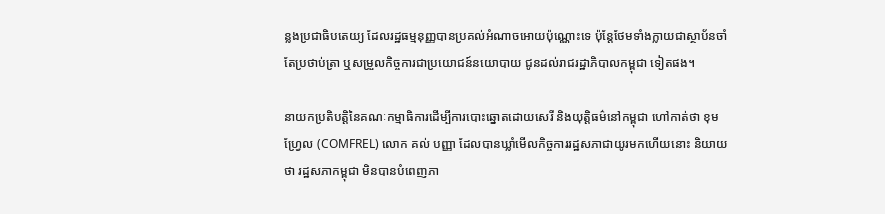ន្លងប្រជាធិបតេយ្យ ដែលរដ្ឋធម្មនុញ្ញបានប្រគល់អំណាចអោយប៉ុណ្ណោះទេ ប៉ុន្តែថែមទាំងក្លាយជាស្ថាប័នចាំតែប្រថាប់ត្រា ឬសម្រួលកិច្ចការជាប្រយោជន៍នយោបាយ ជូនដល់រាជរដ្ឋាភិបាលកម្ពុជា ទៀតផង។

នាយកប្រតិបត្តិនៃគណៈកម្មាធិការដើម្បីការបោះឆ្នោតដោយសេរី និងយុត្តិធម៌នៅកម្ពុជា ហៅកាត់ថា ខុមហ្វ្រែល (COMFREL) លោក គល់ បញ្ញា ដែលបានឃ្លាំមើលកិច្ចការរដ្ឋសភាជាយូរមកហើយនោះ និយាយថា រដ្ឋសភាកម្ពុជា មិនបានបំពេញភា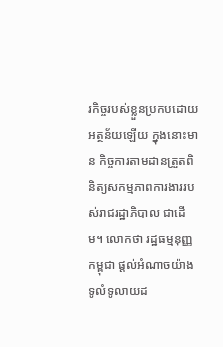រកិច្ចរបស់ខ្លួនប្រកបដោយអត្ថន័យឡើយ ក្នុងនោះមាន កិច្ចការតាមដានត្រួតពិនិត្យសកម្មភាពការងាររបស់រាជរដ្ឋាភិបាល ជាដើម។ លោកថា រដ្ឋធម្មនុញ្ញកម្ពុជា ផ្តល់អំណាចយ៉ាងទូលំទូលាយដ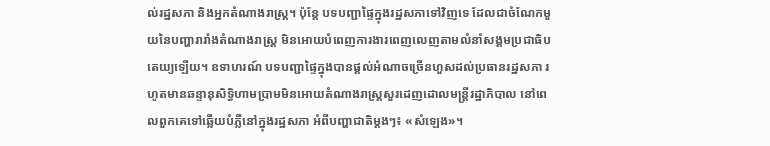ល់រដ្ឋសភា និងអ្នកតំណាងរាស្ត្រ។ ប៉ុន្តែ បទបញ្ជាផ្ទៃក្នុងរដ្ឋសភាទៅវិញទេ ដែលជាចំណែកមួយនៃបញ្ហារារាំងតំណាងរាស្ត្រ មិនអោយបំពេញការងារពេញលេញតាមលំនាំសង្គមប្រជាធិបតេយ្យឡើយ។ ឧទាហរណ៍ បទបញ្ជាផ្ទៃក្នុងបានផ្តល់អំណាចច្រើនហួសដល់ប្រធានរដ្ឋសភា រហូតមានឆន្ទានុសិទ្ធិហាមប្រាមមិនអោយតំណាងរាស្ត្រសួរដេញដោលមន្ត្រីរដ្ឋាភិបាល នៅពេលពួកគេទៅឆ្លើយបំភ្លឺនៅក្នុងរដ្ឋសភា អំពីបញ្ហាជាតិម្តងៗ៖ «សំឡេង»។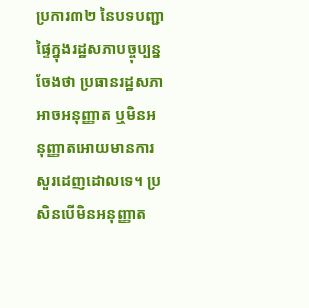ប្រការ៣២ នៃបទបញ្ជាផ្ទៃក្នុងរដ្ឋសភាបច្ចុប្បន្ន ចែងថា ប្រធានរដ្ឋសភាអាចអនុញ្ញាត ឬមិនអនុញ្ញាតអោយមានការសួរដេញដោលទេ។ ប្រសិនបើមិនអនុញ្ញាត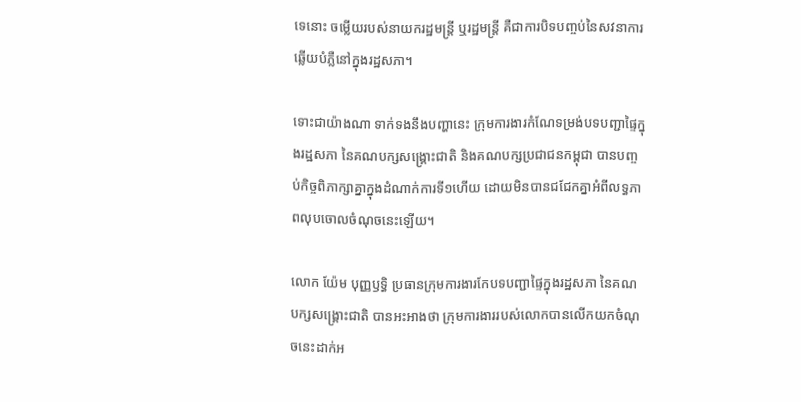ទេនោះ ចម្លើយរបស់នាយករដ្ឋមន្ត្រី ឬរដ្ឋមន្ត្រី គឺជាការបិទបញ្ចប់នៃសវនាការឆ្លើយបំភ្លឺនៅក្នុងរដ្ឋសភា។

ទោះជាយ៉ាងណា ទាក់ទងនឹងបញ្ហានេះ ក្រុមការងារកំណែទម្រង់បទបញ្ជាផ្ទៃក្នុងរដ្ឋសភា នៃគណបក្សសង្គ្រោះជាតិ និងគណបក្សប្រជាជនកម្ពុជា បានបញ្ចប់កិច្ចពិភាក្សាគ្នាក្នុងដំណាក់ការទី១ហើយ ដោយមិនបានជជែកគ្នាអំពីលទ្ធភាពលុបចោលចំណុចនេះឡើយ។

លោក យ៉ែម បុញ្ញឫទ្ធិ ប្រធានក្រុមការងារកែបទបញ្ជាផ្ទៃក្នុងរដ្ឋសភា នៃគណបក្សសង្គ្រោះជាតិ បានអះអាងថា ក្រុមការងាររបស់លោកបានលើកយកចំណុចនេះដាក់អ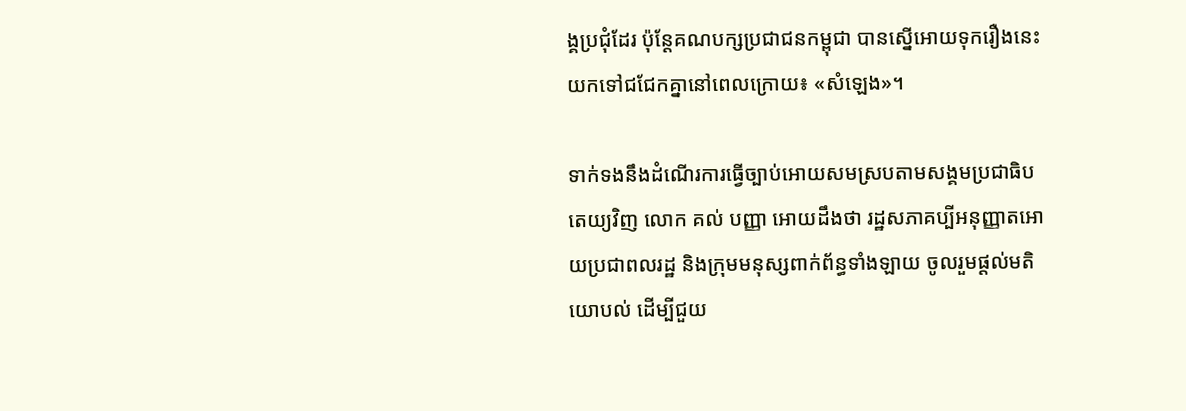ង្គប្រជុំដែរ ប៉ុន្តែគណបក្សប្រជាជនកម្ពុជា បានស្នើអោយទុករឿងនេះយកទៅជជែកគ្នានៅពេលក្រោយ៖ «សំឡេង»។

ទាក់ទងនឹងដំណើរការធ្វើច្បាប់អោយសមស្របតាមសង្គមប្រជាធិបតេយ្យវិញ លោក គល់ បញ្ញា អោយដឹងថា រដ្ឋសភាគប្បីអនុញ្ញាតអោយប្រជាពលរដ្ឋ និងក្រុមមនុស្សពាក់ព័ន្ធទាំងឡាយ ចូលរួមផ្តល់មតិយោបល់ ដើម្បីជួយ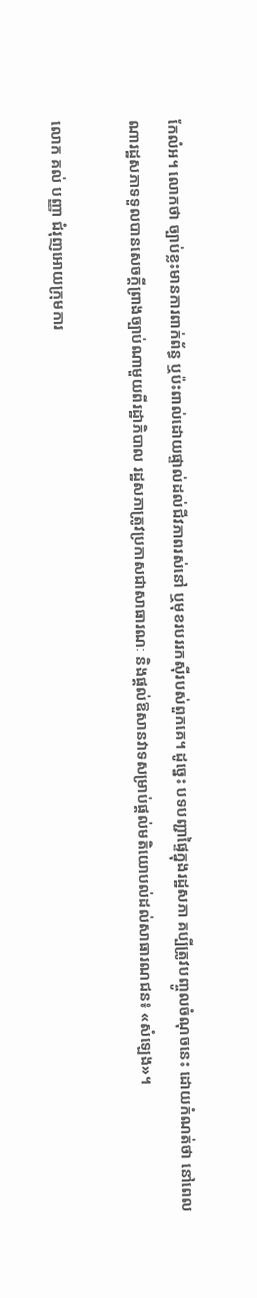កែលំអ។ លោកថា ច្បាប់ខ្លះមានការពាក់ព័ន្ធ ឬប៉ះពាល់ដោយផ្ទាល់ដល់ជីវភាពរស់នៅ ឬមុខរបររកស៊ីរបស់ពួកគេ។ ដូច្នេះ បទបញ្ជាផ្ទៃក្នុងរដ្ឋសភា គប្បីត្រូវបញ្ចូលចំណុចនេះ ដោយកំណត់ថា នៅពេលណារដ្ឋសភាទទួលបានសេចក្តីព្រាងច្បាប់ណាមួយពីរដ្ឋាភិបាល រដ្ឋសភាត្រូវប្រកាសជាសាធារណៈ និងផ្តល់ឱសានវាទសម្រាប់ផ្តល់មតិយោបល់ដល់សាធារណជន៖ «សំឡេង»។

លោក គល់ បញ្ញា ជំរុញអោយក្រុមការ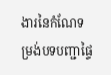ងារនៃកំណែទម្រង់បទបញ្ជាផ្ទៃ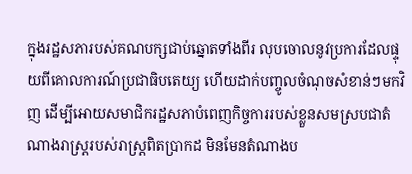ក្នុងរដ្ឋសភារបស់គណបក្សជាប់ឆ្នោតទាំងពីរ លុបចោលនូវប្រការដែលផ្ទុយពីគោលការណ៍ប្រជាធិបតេយ្យ ហើយដាក់បញ្ចូលចំណុចសំខាន់ៗមកវិញ ដើម្បីអោយសមាជិករដ្ឋសភាបំពេញកិច្ចការរបស់ខ្លួនសមស្របជាតំណាងរាស្ត្ររបស់រាស្ត្រពិតប្រាកដ មិនមែនតំណាងប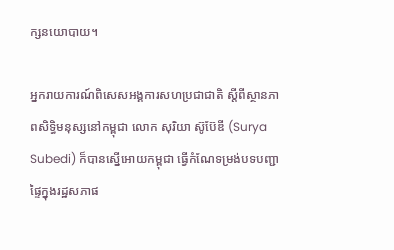ក្សនយោបាយ។

អ្នករាយការណ៍ពិសេសអង្គការសហប្រជាជាតិ ស្ដីពីស្ថានភាពសិទ្ធិមនុស្សនៅកម្ពុជា លោក សុរិយា ស៊ូប៊ែឌី (Surya Subedi) ក៏បានស្នើអោយកម្ពុជា ធ្វើកំណែទម្រង់បទបញ្ជាផ្ទៃក្នុងរដ្ឋសភាផ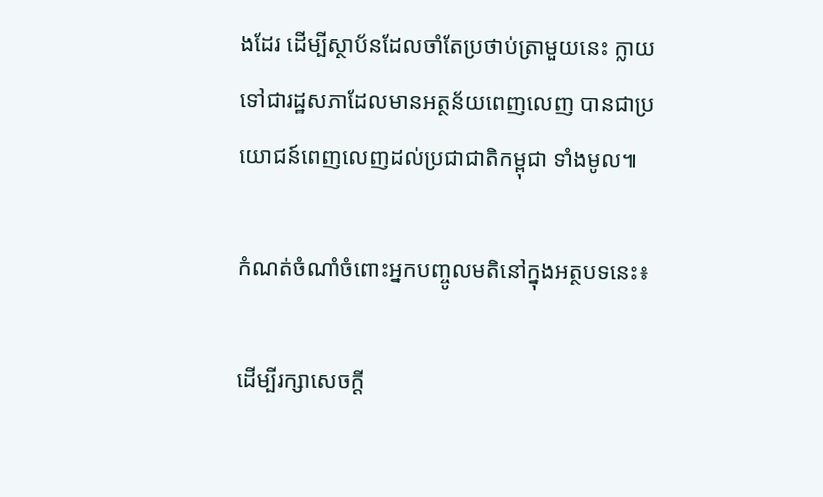ងដែរ ដើម្បីស្ថាប័នដែលចាំតែប្រថាប់ត្រាមួយនេះ ក្លាយទៅជារដ្ឋសភាដែលមានអត្ថន័យពេញលេញ បានជាប្រយោជន៍ពេញលេញដល់ប្រជាជាតិកម្ពុជា ទាំងមូល៕

កំណត់ចំណាំចំពោះអ្នកបញ្ចូលមតិនៅក្នុងអត្ថបទនេះ៖

ដើម្បីរក្សាសេចក្ដី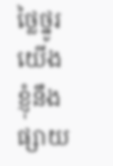ថ្លៃថ្នូរ យើងខ្ញុំនឹងផ្សាយ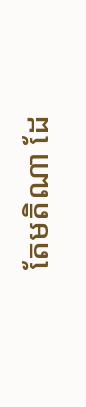តែមតិណា ដែ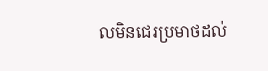លមិនជេរប្រមាថដល់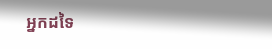អ្នកដទៃ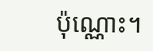ប៉ុណ្ណោះ។